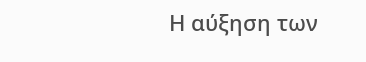Η αύξηση των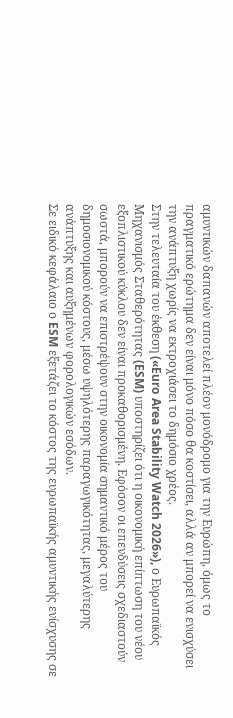αμυντικών δαπανών αποτελεί πλέον μονόδρομο για την Ευρώπη, όμως το πραγματικό ερώτημα δεν είναι μόνο πόσο θα κοστίσει, αλλά αν μπορεί να ενισχύσει την ανάπτυξη χωρίς να εκτροχιάσει το δημόσιο χρέος.
Στην τελευταία του έκθεση («Euro Area Stability Watch 2026»), ο Ευρωπαϊκός Μηχανισμός Σταθερότητας (ESM) υποστηρίζει ότι η οικονομική επίπτωση του νέου εξοπλιστικού κύκλου δεν είναι προκαθορισμένη. Εφόσον οι επενδύσεις σχεδιαστούν σωστά, μπορούν να επιστρέψουν στην οικονομία σημαντικό μέρος του δημοσιονομικού κόστους, μέσω υψηλότερης παραγωγικότητας, μεγαλύτερης ανάπτυξης και αυξημένων φορολογικών εσόδων.
Σε ειδικό κεφάλαιο ο ESM εξετάζει το κόστος της ευρωπαϊκής αμυντικής ενίσχυσης σε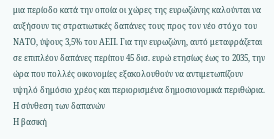μια περίοδο κατά την οποία οι χώρες της ευρωζώνης καλούνται να αυξήσουν τις στρατιωτικές δαπάνες τους προς τον νέο στόχο του ΝΑΤΟ, ύψους 3,5% του ΑΕΠ. Για την ευρωζώνη, αυτό μεταφράζεται σε επιπλέον δαπάνες περίπου 45 δισ. ευρώ ετησίως έως το 2035, την ώρα που πολλές οικονομίες εξακολουθούν να αντιμετωπίζουν υψηλό δημόσιο χρέος και περιορισμένα δημοσιονομικά περιθώρια.
Η σύνθεση των δαπανών
Η βασική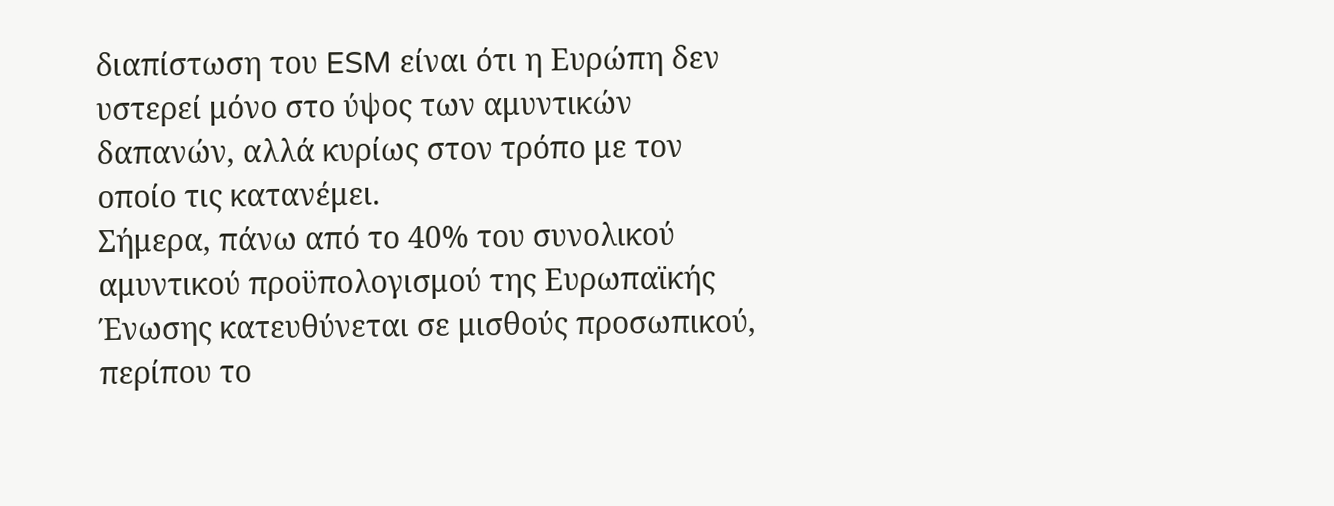διαπίστωση του ESM είναι ότι η Ευρώπη δεν υστερεί μόνο στο ύψος των αμυντικών δαπανών, αλλά κυρίως στον τρόπο με τον οποίο τις κατανέμει.
Σήμερα, πάνω από το 40% του συνολικού αμυντικού προϋπολογισμού της Ευρωπαϊκής Ένωσης κατευθύνεται σε μισθούς προσωπικού, περίπου το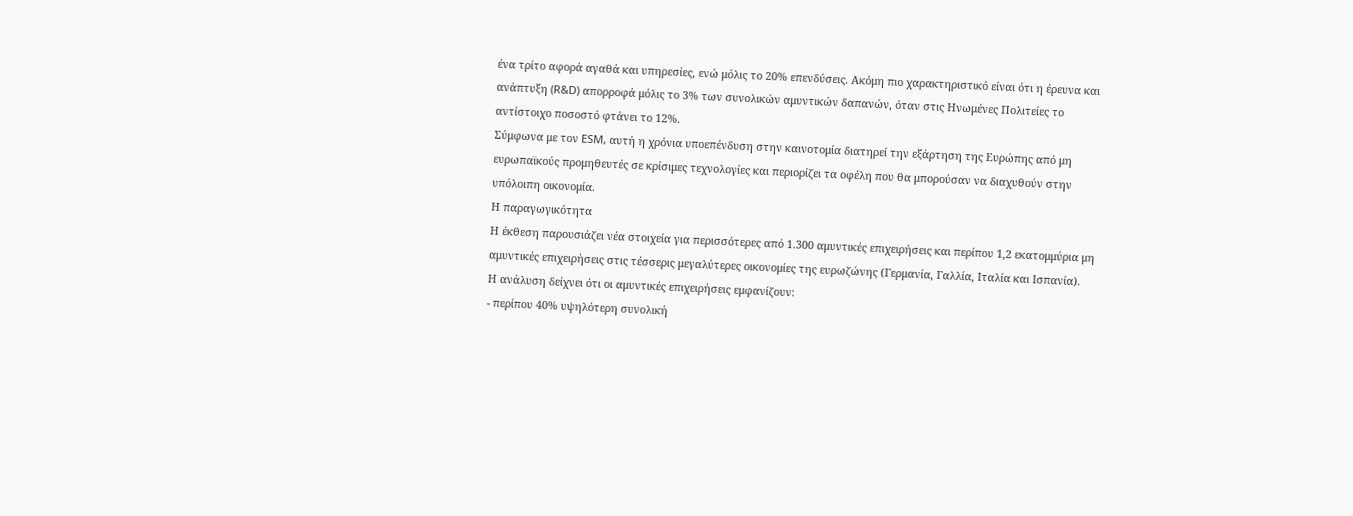ένα τρίτο αφορά αγαθά και υπηρεσίες, ενώ μόλις το 20% επενδύσεις. Ακόμη πιο χαρακτηριστικό είναι ότι η έρευνα και ανάπτυξη (R&D) απορροφά μόλις το 3% των συνολικών αμυντικών δαπανών, όταν στις Ηνωμένες Πολιτείες το αντίστοιχο ποσοστό φτάνει το 12%.
Σύμφωνα με τον ESM, αυτή η χρόνια υποεπένδυση στην καινοτομία διατηρεί την εξάρτηση της Ευρώπης από μη ευρωπαϊκούς προμηθευτές σε κρίσιμες τεχνολογίες και περιορίζει τα οφέλη που θα μπορούσαν να διαχυθούν στην υπόλοιπη οικονομία.
Η παραγωγικότητα
Η έκθεση παρουσιάζει νέα στοιχεία για περισσότερες από 1.300 αμυντικές επιχειρήσεις και περίπου 1,2 εκατομμύρια μη αμυντικές επιχειρήσεις στις τέσσερις μεγαλύτερες οικονομίες της ευρωζώνης (Γερμανία, Γαλλία, Ιταλία και Ισπανία).
Η ανάλυση δείχνει ότι οι αμυντικές επιχειρήσεις εμφανίζουν:
- περίπου 40% υψηλότερη συνολική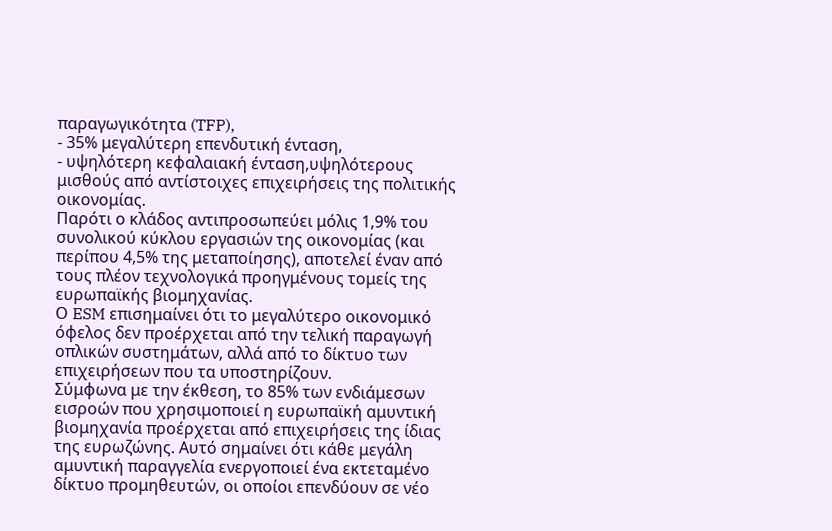παραγωγικότητα (TFP),
- 35% μεγαλύτερη επενδυτική ένταση,
- υψηλότερη κεφαλαιακή ένταση,υψηλότερους μισθούς από αντίστοιχες επιχειρήσεις της πολιτικής οικονομίας.
Παρότι ο κλάδος αντιπροσωπεύει μόλις 1,9% του συνολικού κύκλου εργασιών της οικονομίας (και περίπου 4,5% της μεταποίησης), αποτελεί έναν από τους πλέον τεχνολογικά προηγμένους τομείς της ευρωπαϊκής βιομηχανίας.
Ο ESM επισημαίνει ότι το μεγαλύτερο οικονομικό όφελος δεν προέρχεται από την τελική παραγωγή οπλικών συστημάτων, αλλά από το δίκτυο των επιχειρήσεων που τα υποστηρίζουν.
Σύμφωνα με την έκθεση, το 85% των ενδιάμεσων εισροών που χρησιμοποιεί η ευρωπαϊκή αμυντική βιομηχανία προέρχεται από επιχειρήσεις της ίδιας της ευρωζώνης. Αυτό σημαίνει ότι κάθε μεγάλη αμυντική παραγγελία ενεργοποιεί ένα εκτεταμένο δίκτυο προμηθευτών, οι οποίοι επενδύουν σε νέο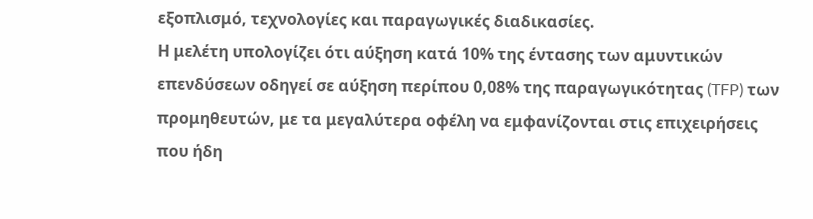εξοπλισμό, τεχνολογίες και παραγωγικές διαδικασίες.
Η μελέτη υπολογίζει ότι αύξηση κατά 10% της έντασης των αμυντικών επενδύσεων οδηγεί σε αύξηση περίπου 0,08% της παραγωγικότητας (TFP) των προμηθευτών, με τα μεγαλύτερα οφέλη να εμφανίζονται στις επιχειρήσεις που ήδη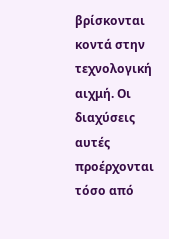βρίσκονται κοντά στην τεχνολογική αιχμή. Οι διαχύσεις αυτές προέρχονται τόσο από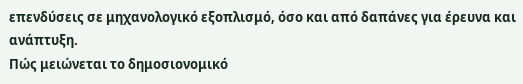επενδύσεις σε μηχανολογικό εξοπλισμό, όσο και από δαπάνες για έρευνα και ανάπτυξη.
Πώς μειώνεται το δημοσιονομικό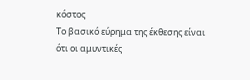κόστος
Το βασικό εύρημα της έκθεσης είναι ότι οι αμυντικές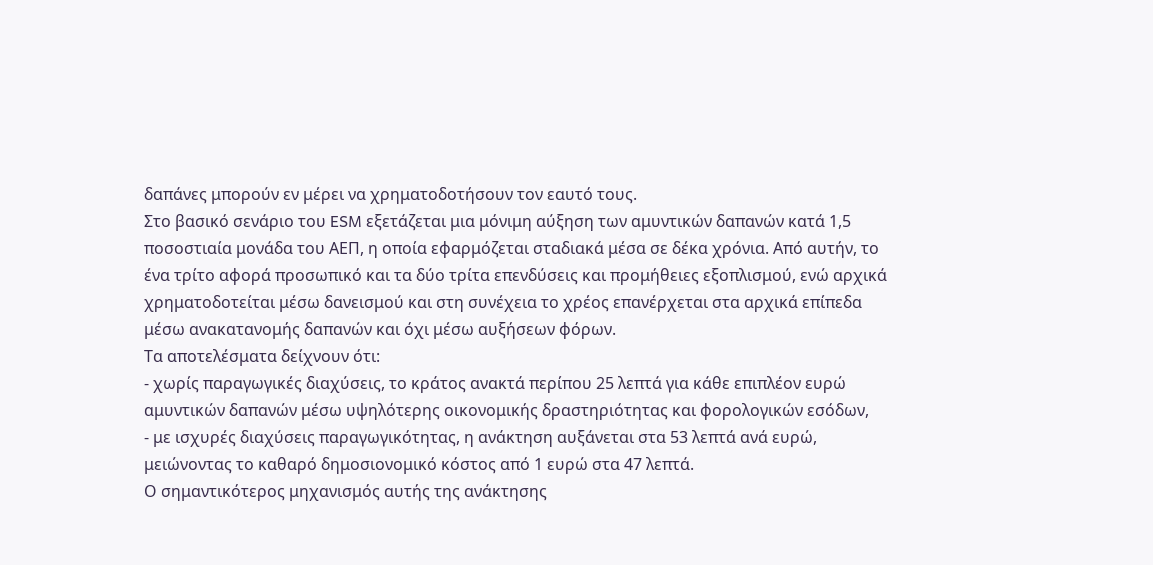δαπάνες μπορούν εν μέρει να χρηματοδοτήσουν τον εαυτό τους.
Στο βασικό σενάριο του ESM εξετάζεται μια μόνιμη αύξηση των αμυντικών δαπανών κατά 1,5 ποσοστιαία μονάδα του ΑΕΠ, η οποία εφαρμόζεται σταδιακά μέσα σε δέκα χρόνια. Από αυτήν, το ένα τρίτο αφορά προσωπικό και τα δύο τρίτα επενδύσεις και προμήθειες εξοπλισμού, ενώ αρχικά χρηματοδοτείται μέσω δανεισμού και στη συνέχεια το χρέος επανέρχεται στα αρχικά επίπεδα μέσω ανακατανομής δαπανών και όχι μέσω αυξήσεων φόρων.
Τα αποτελέσματα δείχνουν ότι:
- χωρίς παραγωγικές διαχύσεις, το κράτος ανακτά περίπου 25 λεπτά για κάθε επιπλέον ευρώ αμυντικών δαπανών μέσω υψηλότερης οικονομικής δραστηριότητας και φορολογικών εσόδων,
- με ισχυρές διαχύσεις παραγωγικότητας, η ανάκτηση αυξάνεται στα 53 λεπτά ανά ευρώ, μειώνοντας το καθαρό δημοσιονομικό κόστος από 1 ευρώ στα 47 λεπτά.
Ο σημαντικότερος μηχανισμός αυτής της ανάκτησης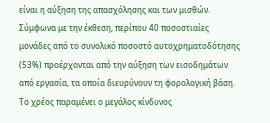είναι η αύξηση της απασχόλησης και των μισθών. Σύμφωνα με την έκθεση, περίπου 40 ποσοστιαίες μονάδες από το συνολικό ποσοστό αυτοχρηματοδότησης (53%) προέρχονται από την αύξηση των εισοδημάτων από εργασία, τα οποία διευρύνουν τη φορολογική βάση.
Το χρέος παραμένει ο μεγάλος κίνδυνος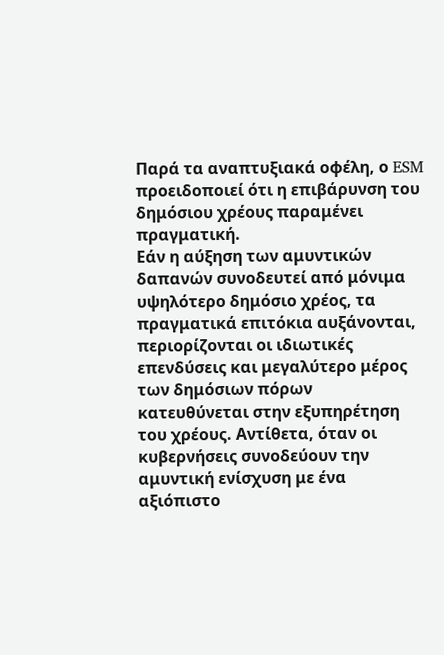Παρά τα αναπτυξιακά οφέλη, ο ESM προειδοποιεί ότι η επιβάρυνση του δημόσιου χρέους παραμένει πραγματική.
Εάν η αύξηση των αμυντικών δαπανών συνοδευτεί από μόνιμα υψηλότερο δημόσιο χρέος, τα πραγματικά επιτόκια αυξάνονται, περιορίζονται οι ιδιωτικές επενδύσεις και μεγαλύτερο μέρος των δημόσιων πόρων κατευθύνεται στην εξυπηρέτηση του χρέους. Αντίθετα, όταν οι κυβερνήσεις συνοδεύουν την αμυντική ενίσχυση με ένα αξιόπιστο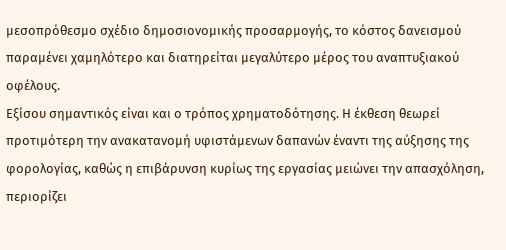μεσοπρόθεσμο σχέδιο δημοσιονομικής προσαρμογής, το κόστος δανεισμού παραμένει χαμηλότερο και διατηρείται μεγαλύτερο μέρος του αναπτυξιακού οφέλους.
Εξίσου σημαντικός είναι και ο τρόπος χρηματοδότησης. Η έκθεση θεωρεί προτιμότερη την ανακατανομή υφιστάμενων δαπανών έναντι της αύξησης της φορολογίας, καθώς η επιβάρυνση κυρίως της εργασίας μειώνει την απασχόληση, περιορίζει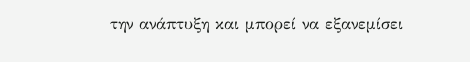την ανάπτυξη και μπορεί να εξανεμίσει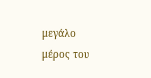μεγάλο μέρος του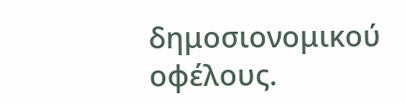δημοσιονομικού οφέλους.